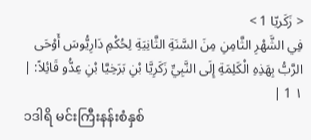< زَكَريّا 1 >
فِي الشَّهْرِ الثَّامِنِ مِنَ السَّنَةِ الثَّانِيَةِ لِحُكْمِ دَارِيُّوسَ أَوْحَى الرَّبُّ بِهَذِهِ الْكَلِمَةِ إِلَى النَّبِيِّ زَكَرِيَّا بْنِ بَرَخِيَّا بْنِ عِدُّو قَائِلاً: | ١ 1 |
၁ဒါရိ မင်းကြီးနန်းစံနှစ်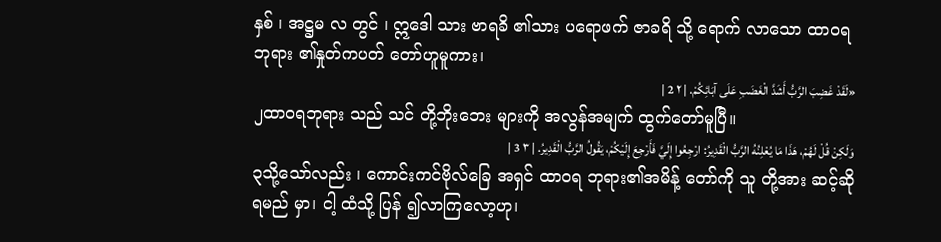နှစ် ၊ အဋ္ဌမ လ တွင် ၊ ဣဒေါ သား ဗာရခိ ၏သား ပရောဖက် ဇာခရိ သို့ ရောက် လာသော ထာဝရဘုရား ၏နှုတ်ကပတ် တော်ဟူမူကား၊
«لَقَدْ غَضِبَ الرَّبُّ أَشَدَّ الْغَضَبِ عَلَى آبَائِكُمْ. | ٢ 2 |
၂ထာဝရဘုရား သည် သင် တို့ဘိုးဘေး များကို အလွန်အမျက် ထွက်တော်မူပြီ။
وَلَكِنْ قُلْ لَهُمْ، هَذَا مَا يُعْلِنُهُ الرَّبُّ الْقَدِيرُ: ارْجِعُوا إِلَيَّ فَأَرْجِعَ إِلَيْكُمْ، يَقُولُ الرَّبُّ الْقَدِيرُ. | ٣ 3 |
၃သို့သော်လည်း ၊ ကောင်းကင်ဗိုလ်ခြေ အရှင် ထာဝရ ဘုရား၏အမိန့် တော်ကို သူ တို့အား ဆင့်ဆို ရမည် မှာ၊ ငါ့ ထံသို့ ပြန် ၍လာကြလော့ဟု၊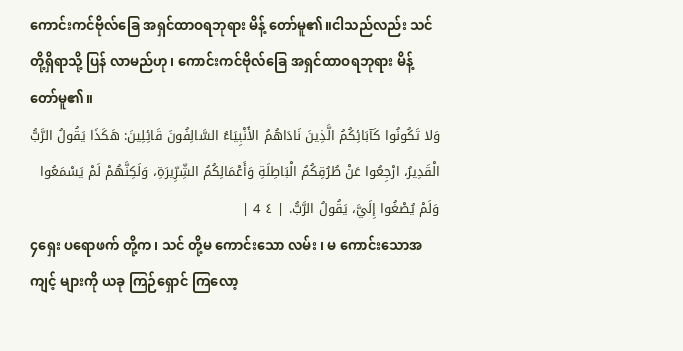ကောင်းကင်ဗိုလ်ခြေ အရှင်ထာဝရဘုရား မိန့် တော်မူ၏။ငါသည်လည်း သင် တို့ရှိရာသို့ ပြန် လာမည်ဟု၊ ကောင်းကင်ဗိုလ်ခြေ အရှင်ထာဝရဘုရား မိန့် တော်မူ၏။
وَلا تَكُونُوا كَآبَائِكُمُ الَّذِينَ نَادَاهُمُ الأَنْبِيَاءُ السَّالِفُونَ قَائِلِينَ: هَكَذَا يَقُولُ الرَّبُّ الْقَدِيرُ، ارْجِعُوا عَنْ طُرُقِكُمُ الْبَاطِلَةِ وَأَعْمَالِكُمُ الشِّرِّيرَةِ، وَلَكِنَّهُمْ لَمْ يَسْمَعُوا وَلَمْ يُصْغُوا إِلَيَّ، يَقُولُ الرَّبُّ. | ٤ 4 |
၄ရှေး ပရောဖက် တို့က၊ သင် တို့မ ကောင်းသော လမ်း ၊ မ ကောင်းသောအကျင့် များကို ယခု ကြဉ်ရှောင် ကြလော့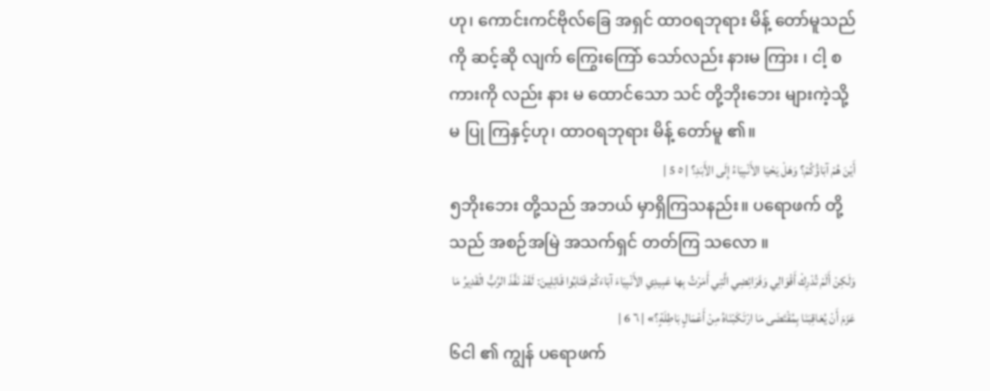ဟု၊ ကောင်းကင်ဗိုလ်ခြေ အရှင် ထာဝရဘုရား မိန့် တော်မူသည်ကို ဆင့်ဆို လျက် ကြွေးကြော် သော်လည်း နားမ ကြား ၊ ငါ့ စကားကို လည်း နား မ ထောင်သော သင် တို့ဘိုးဘေး များကဲ့သို့ မ ပြု ကြနှင့်ဟု၊ ထာဝရဘုရား မိန့် တော်မူ ၏။
أَيْنَ هُمْ آبَاؤُكُمْ؟ وَهَلْ يَحْيَا الأَنْبِيَاءُ إِلَى الأَبَدِ؟ | ٥ 5 |
၅ဘိုးဘေး တို့သည် အဘယ် မှာရှိကြသနည်း။ ပရောဖက် တို့သည် အစဉ်အမြဲ အသက်ရှင် တတ်ကြ သလော ။
وَلَكِنْ أَلَمْ تُدْرِكْ أَقْوَالِي وَفَرَائِضِي الَّتِي أَمَرْتُ بِها عَبِيدِي الأَنْبِيَاءَ آبَاءَكُمْ فَتَابُوا قَائِلِينَ: لَقَدْ نَفَّذَ الرَّبُّ الْقَدِيرُ مَا عَزَمَ أَنْ يُعَاقِبَنَا بِمُقْتَضَى مَا ارْتَكَبْنَاهُ مِنْ أَعْمَالٍ بَاطِلَةٍ؟» | ٦ 6 |
၆ငါ ၏ ကျွန် ပရောဖက်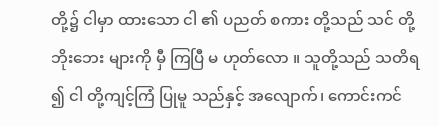တို့၌ ငါမှာ ထားသော ငါ ၏ ပညတ် စကား တို့သည် သင် တို့ဘိုးဘေး များကို မှီ ကြပြီ မ ဟုတ်လော ။ သူတို့သည် သတိရ ၍ ငါ တို့ကျင့်ကြံ ပြုမူ သည်နှင့် အလျောက်၊ ကောင်းကင်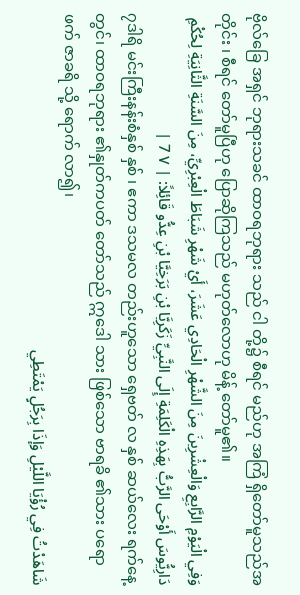ဗိုလ်ခြေ အရှင် ဘုရားသခင် ထာဝရဘုရား သည် ငါ တို့၌ စီရင် မည်ဟု အကြံ ရှိတော်မူသည်အတိုင်း ၊ စီရင် တော်မူပြီဟု ပြောဆိုကြသည် မဟုတ်လောဟု မိန့် တော်မူ၏။
وَفِي الْيَوْمِ الرَّابِعِ وَالْعِشْرِينَ مِنَ الشَّهْرِ الْحَادِي عَشَرَ، أَيْ شَهْرِ شَبَاطَ الْعِبْرِيِّ، مِنَ السَّنَةِ الثَّانِيَةِ لِحُكْمِ دَارِيُّوسَ أَوْحَى الرَّبُّ بِهَذِهِ الْكَلِمَةِ إِلَى النَّبِيِّ زَكَرِيَّا بْنِ بَرَخِيَّا بْنِ عِدُّو قَائِلاً: | ٧ 7 |
၇ဒါရိ မင်းကြီးနန်းစံနှစ် နှစ် ၊ ဧကာ ဒသမလ တည်းဟူသော ရှေဗတ် လ နှစ် ဆယ်လေး ရက်နေ့ တွင်၊ ထာဝရဘုရား ၏နှုတ်ကပတ် တော်သည် ဣဒေါ သား ဖြစ်သော ဗာရခိ ၏သား ပရောဖက် ဇာခရိ သို့ ရောက် လာ၍၊
شَاهَدْتُ فِي رُؤْيَا اللَّيْلِ وَإذَا بِرَجُلٍ يَمْتَطِي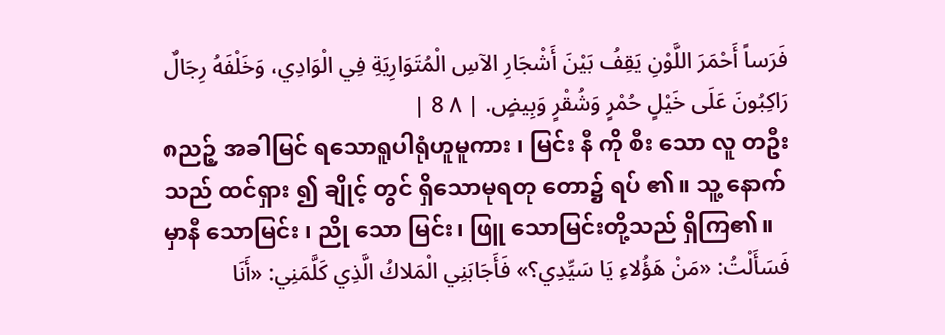فَرَساً أَحْمَرَ اللَّوْنِ يَقِفُ بَيْنَ أَشْجَارِ الآسِ الْمُتَوَارِيَةِ فِي الْوَادِي، وَخَلْفَهُ رِجَالٌ رَاكِبُونَ عَلَى خَيْلٍ حُمْرٍ وَشُقْرٍ وَبِيضٍ. | ٨ 8 |
၈ညဉ့် အခါမြင် ရသောရူပါရုံဟူမူကား ၊ မြင်း နီ ကို စီး သော လူ တဦးသည် ထင်ရှား ၍ ချိုင့် တွင် ရှိသောမုရတု တော၌ ရပ် ၏။ သူ့ နောက် မှာနီ သောမြင်း ၊ ညို သော မြင်း၊ ဖြူ သောမြင်းတို့သည် ရှိကြ၏။
فَسَأَلْتُ: «مَنْ هَؤُلاءِ يَا سَيِّدِي؟» فَأَجَابَنِي الْمَلاكُ الَّذِي كَلَّمَنِي: «أَنَا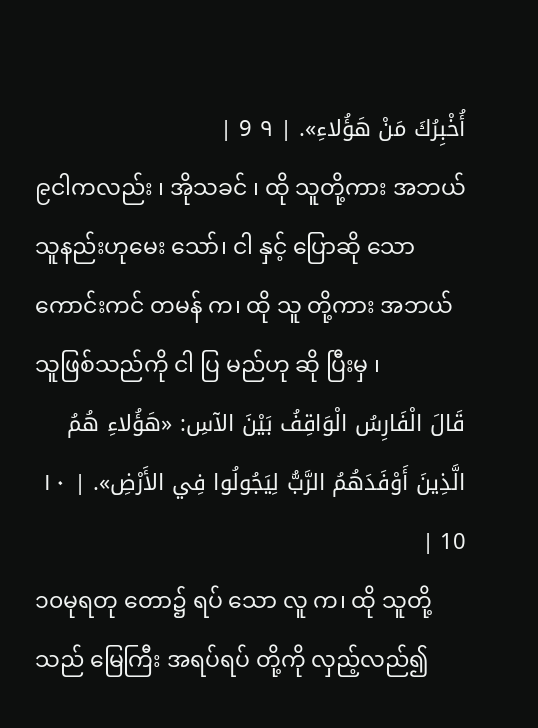أُخْبِرُكَ مَنْ هَؤُلاءِ». | ٩ 9 |
၉ငါကလည်း ၊ အိုသခင် ၊ ထို သူတို့ကား အဘယ် သူနည်းဟုမေး သော်၊ ငါ နှင့် ပြောဆို သော ကောင်းကင် တမန် က၊ ထို သူ တို့ကား အဘယ် သူဖြစ်သည်ကို ငါ ပြ မည်ဟု ဆို ပြီးမှ ၊
قَالَ الْفَارِسُ الْوَاقِفُ بَيْنَ الآسِ: «هَؤُلاءِ هُمُ الَّذِينَ أَوْفَدَهُمُ الرَّبُّ لِيَجُولُوا فِي الأَرْضِ». | ١٠ 10 |
၁၀မုရတု တော၌ ရပ် သော လူ က၊ ထို သူတို့သည် မြေကြီး အရပ်ရပ် တို့ကို လှည့်လည်၍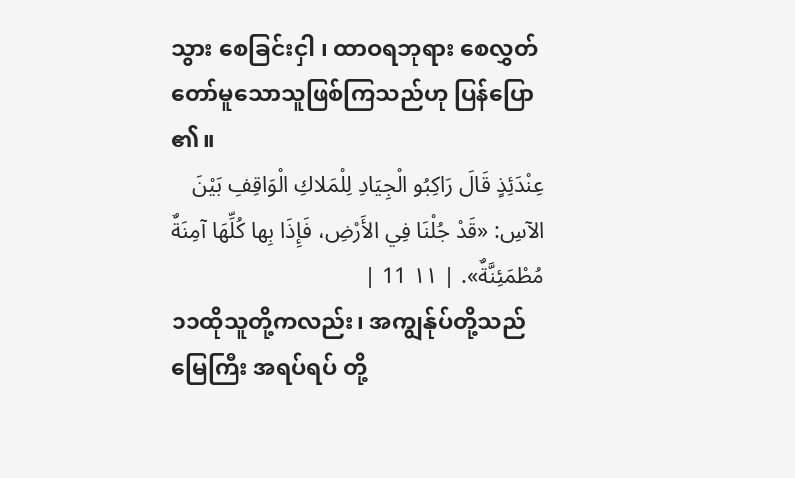သွား စေခြင်းငှါ ၊ ထာဝရဘုရား စေလွှတ် တော်မူသောသူဖြစ်ကြသည်ဟု ပြန်ပြော ၏။
عِنْدَئِذٍ قَالَ رَاكِبُو الْجِيَادِ لِلْمَلاكِ الْوَاقِفِ بَيْنَ الآسِ: «قَدْ جُلْنَا فِي الأَرْضِ، فَإِذَا بِها كُلِّهَا آمِنَةٌ مُطْمَئِنَّةٌ». | ١١ 11 |
၁၁ထိုသူတို့ကလည်း၊ အကျွန်ုပ်တို့သည် မြေကြီး အရပ်ရပ် တို့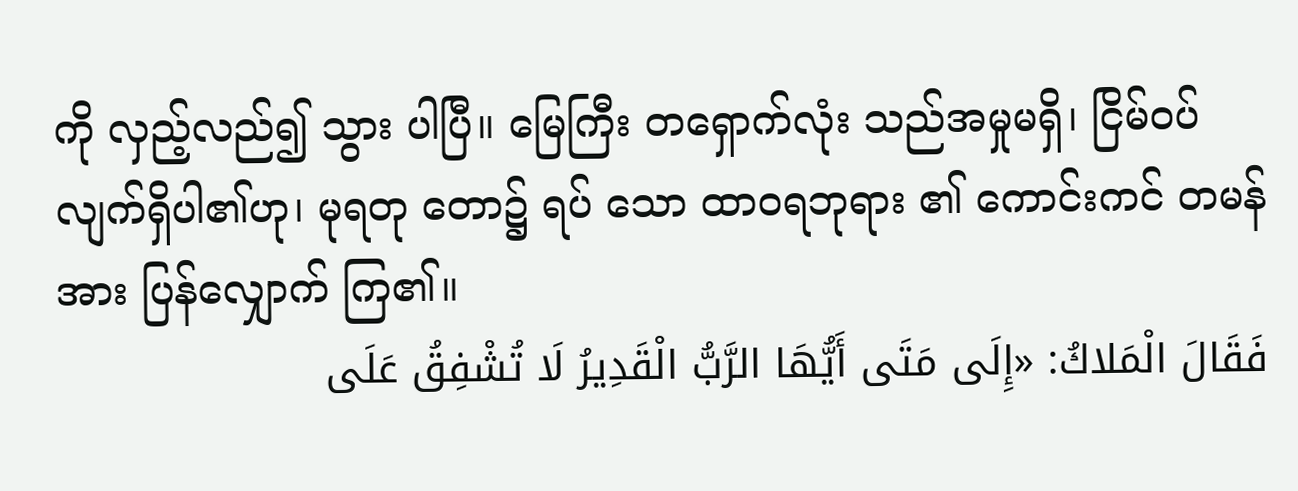ကို လှည့်လည်၍ သွား ပါပြီ။ မြေကြီး တရှောက်လုံး သည်အမှုမရှိ၊ ငြိမ်ဝပ် လျက်ရှိပါ၏ဟု၊ မုရတု တော၌ ရပ် သော ထာဝရဘုရား ၏ ကောင်းကင် တမန်အား ပြန်လျှောက် ကြ၏။
فَقَالَ الْمَلاكُ: «إِلَى مَتَى أَيُّهَا الرَّبُّ الْقَدِيرُ لَا تُشْفِقُ عَلَى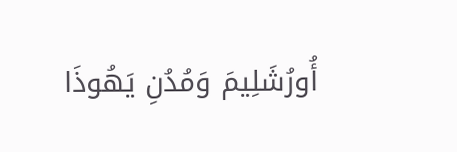أُورُشَلِيمَ وَمُدُنِ يَهُوذَا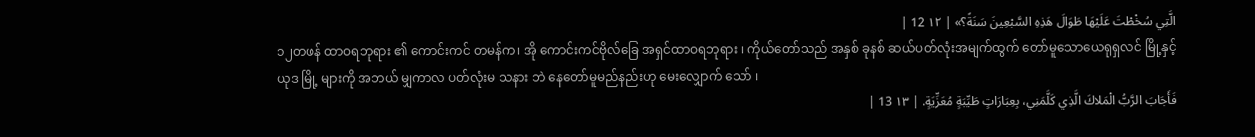الَّتِي سُخْطْتَ عَلَيْهَا طَوَالَ هَذِهِ السَّبْعِينَ سَنَةً؟» | ١٢ 12 |
၁၂တဖန် ထာဝရဘုရား ၏ ကောင်းကင် တမန်က၊ အို ကောင်းကင်ဗိုလ်ခြေ အရှင်ထာဝရဘုရား ၊ ကိုယ်တော်သည် အနှစ် ခုနစ် ဆယ်ပတ်လုံးအမျက်ထွက် တော်မူသောယေရုရှလင် မြို့နှင့် ယုဒ မြို့ များကို အဘယ် မျှကာလ ပတ်လုံးမ သနား ဘဲ နေတော်မူမည်နည်းဟု မေးလျှောက် သော် ၊
فَأَجَابَ الرَّبُّ الْمَلاكَ الَّذِي كَلَّمَنِي، بِعِبَارَاتٍ طَيِّبَةٍ مُعَزِّيَةٍ. | ١٣ 13 |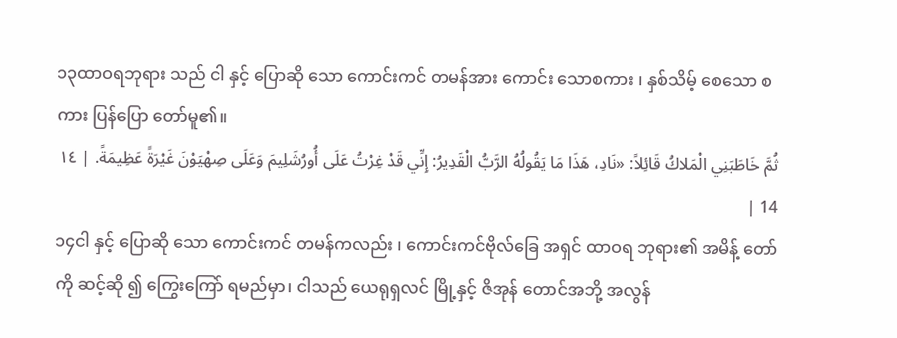၁၃ထာဝရဘုရား သည် ငါ နှင့် ပြောဆို သော ကောင်းကင် တမန်အား ကောင်း သောစကား ၊ နှစ်သိမ့် စေသော စကား ပြန်ပြော တော်မူ၏။
ثُمَّ خَاطَبَنِي الْمَلاكُ قَائِلاً: «نَادِ، هَذَا مَا يَقُولُهُ الرَّبُّ الْقَدِيرُ: إِنِّي قَدْ غِرْتُ عَلَى أُورُشَلِيمَ وَعَلَى صِهْيَوْنَ غَيْرَةً عَظِيمَةً. | ١٤ 14 |
၁၄ငါ နှင့် ပြောဆို သော ကောင်းကင် တမန်ကလည်း ၊ ကောင်းကင်ဗိုလ်ခြေ အရှင် ထာဝရ ဘုရား၏ အမိန့် တော်ကို ဆင့်ဆို ၍ ကြွေးကြော် ရမည်မှာ၊ ငါသည် ယေရုရှလင် မြို့နှင့် ဇိအုန် တောင်အဘို့ အလွန်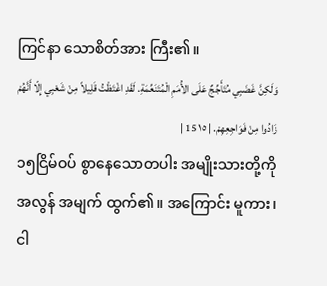ကြင်နာ သောစိတ်အား ကြီး၏။
وَلَكِنَّ غَضَبِي مُتَأَجِّجٌ عَلَى الأُمَمِ الْمُتَنَعِّمَةِ. لَقَدِ اغْتَظْتُ قَلِيلاً مِنْ شَعْبِي إِلّا أَنَّهُمْ زَادُوا مِنْ فَوَاجِعِهِمْ. | ١٥ 15 |
၁၅ငြိမ်ဝပ် စွာနေသောတပါး အမျိုးသားတို့ကို အလွန် အမျက် ထွက်၏။ အကြောင်း မူကား၊ ငါ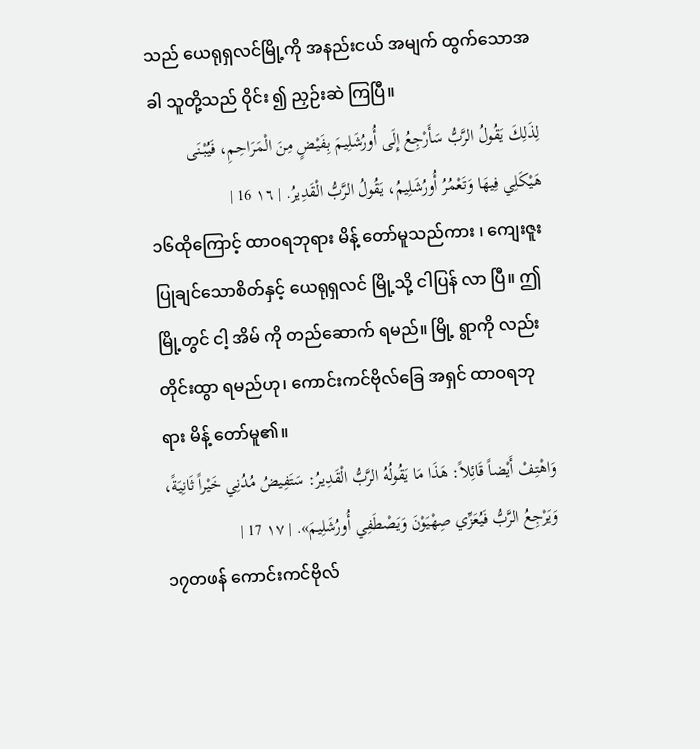သည် ယေရုရှလင်မြို့ကို အနည်းငယ် အမျက် ထွက်သောအခါ သူတို့သည် ဝိုင်း ၍ ညှဉ်းဆဲ ကြပြီ။
لِذَلِكَ يَقُولُ الرَّبُّ سَأَرْجِعُ إِلَى أُورُشَلِيمَ بِفَيْضٍ مِنَ الْمَرَاحِمِ، فَيُبْنَى هَيْكَلِي فِيهَا وَتَعْمُرُ أُورُشَلِيمُ، يَقُولُ الرَّبُّ الْقَدِيرُ. | ١٦ 16 |
၁၆ထိုကြောင့် ထာဝရဘုရား မိန့် တော်မူသည်ကား ၊ ကျေးဇူး ပြုချင်သောစိတ်နှင့် ယေရုရှလင် မြို့သို့ ငါပြန် လာ ပြီ။ ဤ မြို့တွင် ငါ့ အိမ် ကို တည်ဆောက် ရမည်။ မြို့ ရွာကို လည်း တိုင်းထွာ ရမည်ဟု၊ ကောင်းကင်ဗိုလ်ခြေ အရှင် ထာဝရဘုရား မိန့် တော်မူ၏။
وَاهْتِفْ أَيْضاً قَائِلاً: هَذَا مَا يَقُولُهُ الرَّبُّ الْقَدِيرُ: سَتَفِيضُ مُدُنِي خَيْراً ثَانِيَةً، وَيَرْجِعُ الرَّبُّ فَيُعَزِّي صِهْيَوْنَ وَيَصْطَفِي أُورُشَلِيمَ». | ١٧ 17 |
၁၇တဖန် ကောင်းကင်ဗိုလ်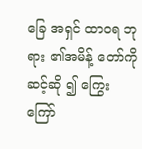ခြေ အရှင် ထာဝရ ဘုရား ၏အမိန့် တော်ကို ဆင့်ဆို ၍ ကြွေးကြော်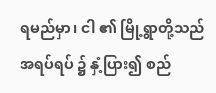ရမည်မှာ၊ ငါ ၏ မြို့ရွာတို့သည် အရပ်ရပ် ၌ နှံ့ပြား၍ စည်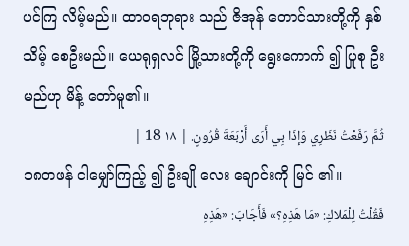ပင်ကြ လိမ့်မည်။ ထာဝရဘုရား သည် ဇိအုန် တောင်သားတို့ကို နှစ်သိမ့် စေဦးမည်။ ယေရုရှလင် မြို့သားတို့ကို ရွေးကောက် ၍ ပြုစု ဦးမည်ဟု မိန့် တော်မူ၏။
ثُمَّ رَفَعْتُ نَظَرِي وَإذَا بِي أَرَى أَرْبَعَةَ قُرُونٍ. | ١٨ 18 |
၁၈တဖန် ငါမျှော်ကြည့် ၍ ဦးချို လေး ချောင်းကို မြင် ၏။
فَقُلْتُ لِلْمَلاكِ: «مَا هَذِهِ؟» فَأَجَابَ: «هَذِهِ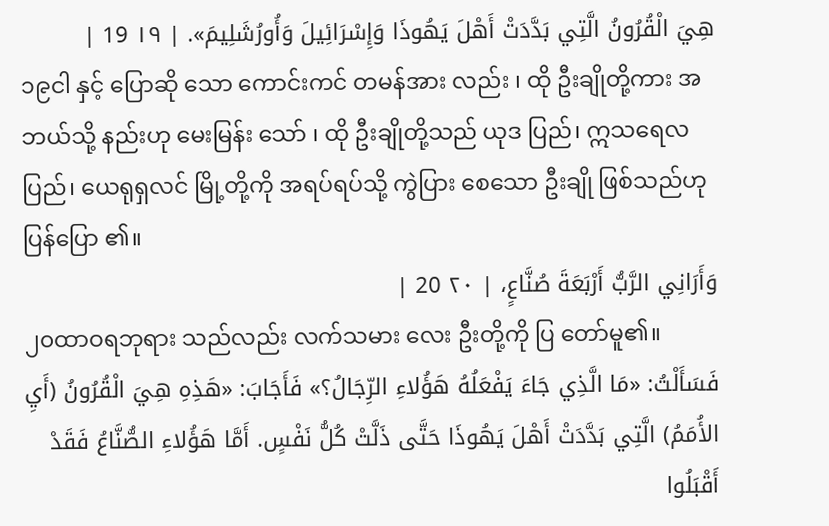هِيَ الْقُرُونُ الَّتِي بَدَّدَتْ أَهْلَ يَهُوذَا وَإِسْرَائِيلَ وَأُورُشَلِيمَ». | ١٩ 19 |
၁၉ငါ နှင့် ပြောဆို သော ကောင်းကင် တမန်အား လည်း ၊ ထို ဦးချိုတို့ကား အဘယ်သို့ နည်းဟု မေးမြန်း သော် ၊ ထို ဦးချိုတို့သည် ယုဒ ပြည်၊ ဣသရေလ ပြည်၊ ယေရုရှလင် မြို့တို့ကို အရပ်ရပ်သို့ ကွဲပြား စေသော ဦးချို ဖြစ်သည်ဟု ပြန်ပြော ၏။
وَأَرَانِي الرَّبُّ أَرْبَعَةَ صُنَّاعٍ، | ٢٠ 20 |
၂၀ထာဝရဘုရား သည်လည်း လက်သမား လေး ဦးတို့ကို ပြ တော်မူ၏။
فَسَأَلْتُ: «مَا الَّذِي جَاءَ يَفْعَلُهُ هَؤُلاءِ الرِّجَالُ؟» فَأَجَابَ: «هَذِهِ هِيَ الْقُرُونُ (أَيِ الأُمَمُ) الَّتِي بَدَّدَتْ أَهْلَ يَهُوذَا حَتَّى ذَلَّتْ كُلُّ نَفْسٍ. أَمَّا هَؤُلاءِ الصُّنَّاعُ فَقَدْ أَقْبَلُوا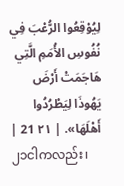لِيُوْقِعُوا الرُّعْبَ فِي نُفُوسِ الأُمَمِ الَّتِي هَاجَمَتْ أَرْضَ يَهُوذَا لِيَطْرُدُوا أَهْلَهَا». | ٢١ 21 |
၂၁ငါကလည်း၊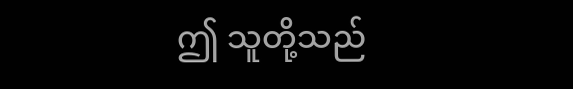ဤ သူတို့သည်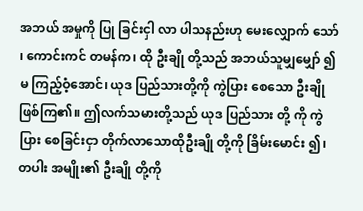အဘယ် အမှုကို ပြု ခြင်းငှါ လာ ပါသနည်းဟု မေးလျှောက် သော် ၊ ကောင်းကင် တမန်က၊ ထို ဦးချို တို့သည် အဘယ်သူမျှမျှော် ၍ မ ကြည့်ဝံ့အောင်၊ ယုဒ ပြည်သားတို့ကို ကွဲပြား စေသော ဦးချိုဖြစ်ကြ၏။ ဤလက်သမားတို့သည် ယုဒ ပြည်သား တို့ ကို ကွဲပြား စေခြင်းငှာ တိုက်လာသောထိုဦးချို တို့ကို ခြိမ်းမောင်း ၍၊ တပါး အမျိုး၏ ဦးချို တို့ကို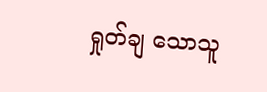ရှုတ်ချ သောသူ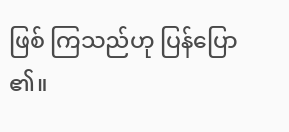ဖြစ် ကြသည်ဟု ပြန်ပြော ၏။